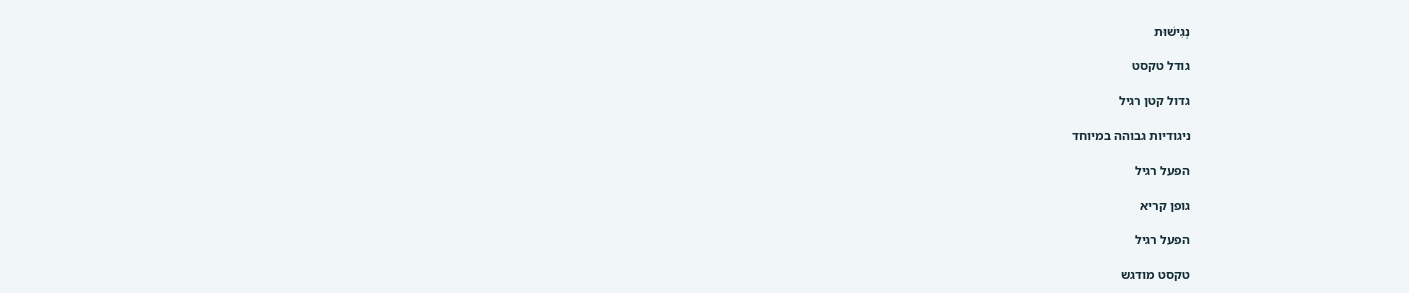נְגִישׁוּת

גודל טקסט

גדול קטן רגיל

ניגודיות גבוהה במיוחד

הפעל רגיל

גופן קריא

הפעל רגיל

טקסט מודגש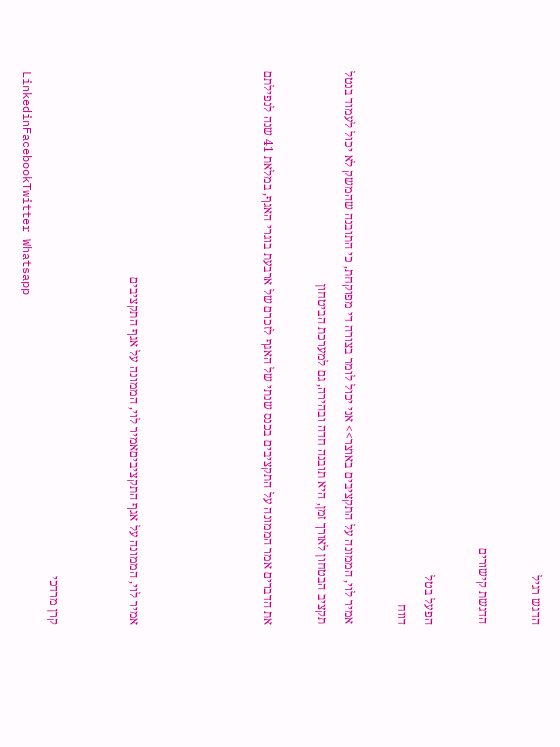הדגש רגיל

הדגשת קישורים

הפעל בטל
דווח

אמיר לוי, הממונה על התקציבים באוצר>> אני יכול לומר בצורה די מפוקחת, כי התובנה שהמשק לא יכול לעמוד בנטל תקציב הבטחון לאורך זמן, היא תובנה חדה ובהירה, גם למערכת הביטחון

את הדברים אמר הממונה על התקציבים בכנס שנתי של האגף לזכרם של ארבעת בוגרי האגף, במלאת 41 שנה לנפילתם




אמיר לוי, הממונה על אגף התקציביםאמיר לוי, הממונה על אגף התקציבים


קרן מרדכי
LinkedinFacebookTwitter Whatsapp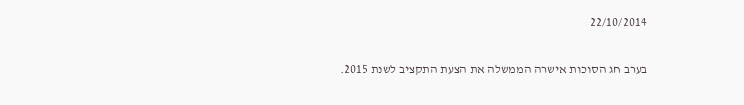22/10/2014

בערב חג הסוכות אישרה הממשלה את הצעת התקציב לשנת 2015.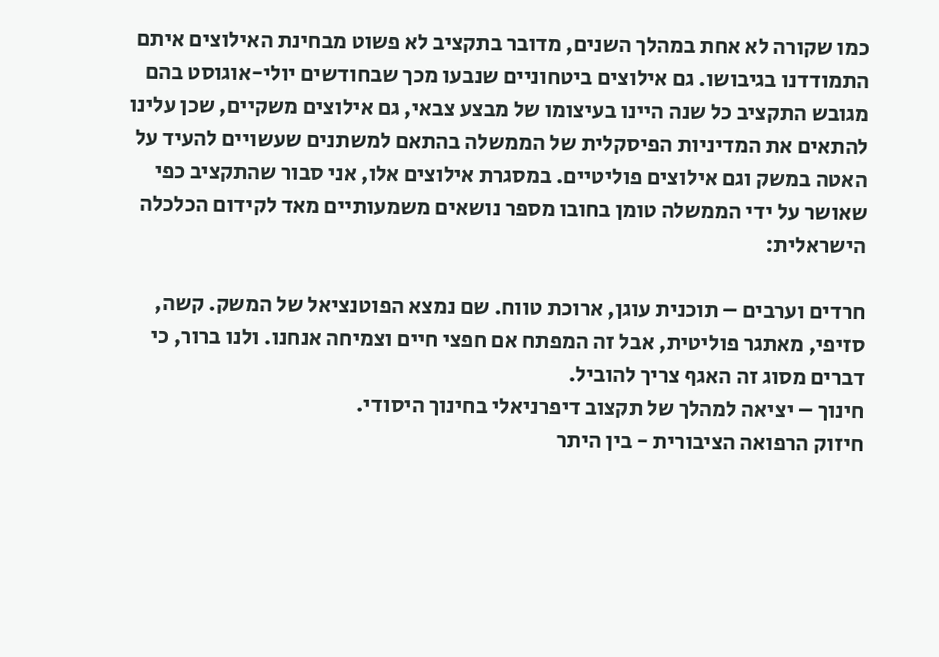כמו שקורה לא אחת במהלך השנים, מדובר בתקציב לא פשוט מבחינת האילוצים איתם התמודדנו בגיבושו. גם אילוצים ביטחוניים שנבעו מכך שבחודשים יולי-אוגוסט בהם מגובש התקציב כל שנה היינו בעיצומו של מבצע צבאי, גם אילוצים משקיים, שכן עלינו להתאים את המדיניות הפיסקלית של הממשלה בהתאם למשתנים שעשויים להעיד על האטה במשק וגם אילוצים פוליטיים. במסגרת אילוצים אלו, אני סבור שהתקציב כפי שאושר על ידי הממשלה טומן בחובו מספר נושאים משמעותיים מאד לקידום הכלכלה הישראלית:

חרדים וערבים – תוכנית עוגן, ארוכת טווח. שם נמצא הפוטנציאל של המשק. קשה, סזיפי, מאתגר פוליטית, אבל זה המפתח אם חפצי חיים וצמיחה אנחנו. ולנו ברור, כי דברים מסוג זה האגף צריך להוביל.
חינוך – יציאה למהלך של תקצוב דיפרניאלי בחינוך היסודי.
חיזוק הרפואה הציבורית - בין היתר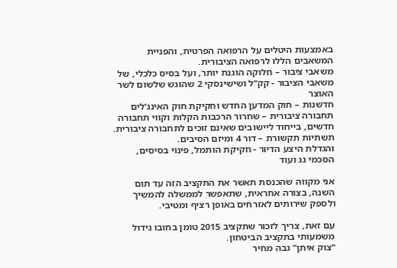באמצעות היטלים על הרפואה הפרטית, והפניית המשאבים הללו לרפואה הציבורית.
משאבי ציבור – חלוקה הוגנת יותר, ועל בסיס כלכלי, של משאבי הציבור - קק"ל ושישינסקי 2 שהוגש שלשום לשר האוצר
חדשנות – חוק המדען החדש וחקיקת חוק האינג’לים
תחבורה ציבורית – שחרור הרכבות הקלות וקווי תחבורה חדשים, בייחוד ליישובים שאינם זוכים לתחבורה ציבורית.
תשתיות תקשורת – דור 4 ומיזם הסיבים.
והגדלת היצע הדיור - חקיקת הותמל, פינוי בסיסים, הסכמי גג ועוד

אני מקווה שהכנסת תאשר את התקציב הזה עד תום השנה, בצורה אחראית, שתאפשר לממשלה להמשיך ולספק שירותים לאזרחים באופן רציף ומטיבי.

עם זאת, צריך לזכור שתקציב 2015 טומן בחובו גידול משמעותי בתקציב הביטחון.
"צוק איתן" גבה מחיר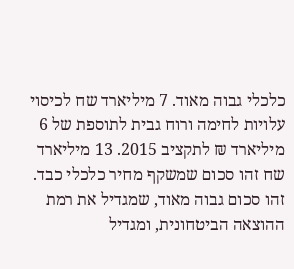כלכלי גבוה מאוד. 7 מיליארד שח לכיסוי עלויות לחימה ורוח גבית לתוספת של 6 מיליארד ₪ לתקציב 2015. 13 מיליארד שח זהו סכום שמשקף מחיר כלכלי כבד. זהו סכום גבוה מאוד, שמגדיל את רמת ההוצאה הביטחונית, ומגדיל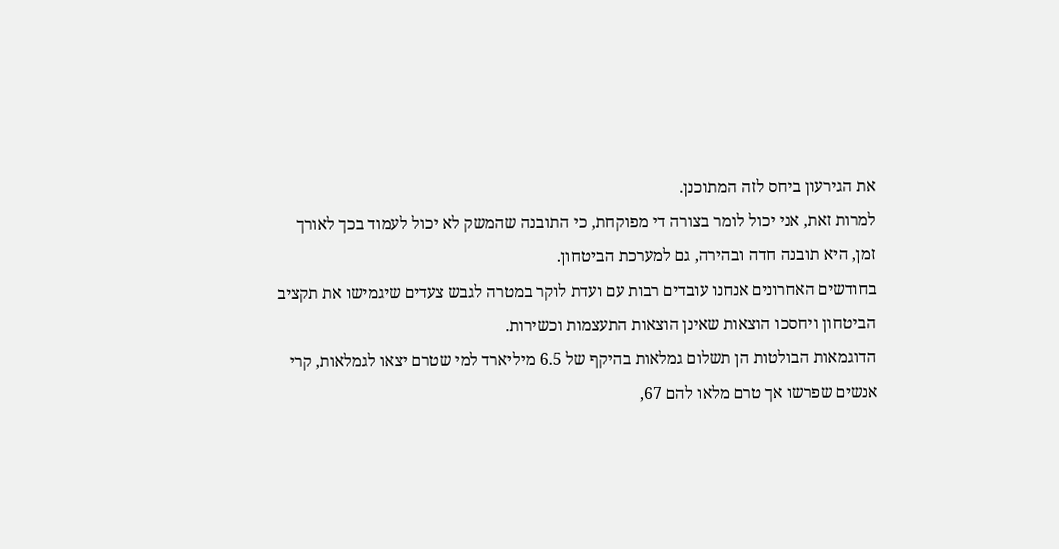את הגירעון ביחס לזה המתוכנן.
למרות זאת, אני יכול לומר בצורה די מפוקחת, כי התובנה שהמשק לא יכול לעמוד בכך לאורך זמן, היא תובנה חדה ובהירה, גם למערכת הביטחון.
בחודשים האחרונים אנחנו עובדים רבות עם ועדת לוקר במטרה לגבש צעדים שיגמישו את תקציב הביטחון ויחסכו הוצאות שאינן הוצאות התעצמות וכשירות.
הדוגמאות הבולטות הן תשלום גמלאות בהיקף של 6.5 מיליארד למי שטרם יצאו לגמלאות, קרי אנשים שפרשו אך טרם מלאו להם 67,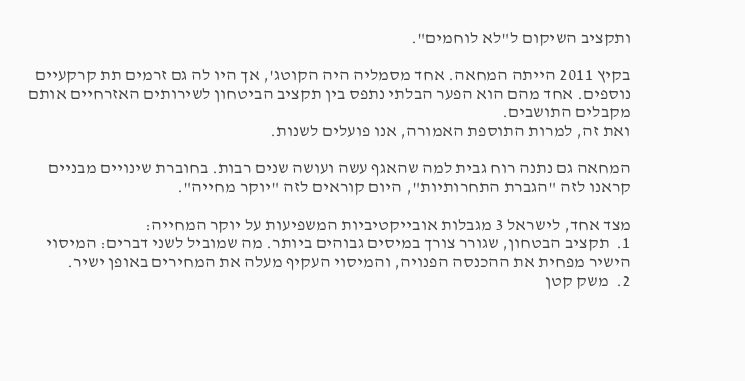ותקציב השיקום ל"לא לוחמים".

בקיץ 2011 הייתה המחאה. אחד מסמליה היה הקוטג', אך היו לה גם זרמים תת קרקעיים נוספים. אחד מהם הוא הפער הבלתי נתפס בין תקציב הביטחון לשירותים האזרחיים אותם מקבלים התושבים.
ואת זה, למרות התוספת האמורה, אנו פועלים לשנות.

המחאה גם נתנה רוח גבית למה שהאגף עשה ועושה שנים רבות. בחוברת שינויים מבניים קראנו לזה "הגברת התחרותיות", היום קוראים לזה "יוקר מחייה".

מצד אחד, לישראל 3 מגבלות אובייקטיביות המשפיעות על יוקר המחייה:
1.  תקציב הבטחון, שגורר צורך במיסים גבוהים ביותר. מה שמוביל לשני דברים: המיסוי הישיר מפחית את ההכנסה הפנויה, והמיסוי העקיף מעלה את המחירים באופן ישיר.
2.  משק קטן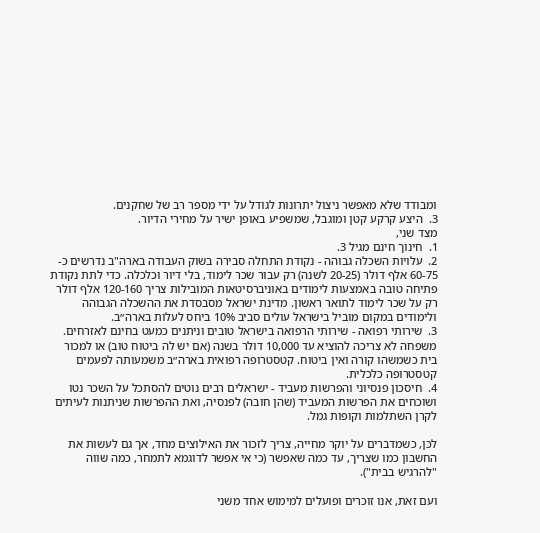ומבודד שלא מאפשר ניצול יתרונות לגודל על ידי מספר רב של שחקנים.
3.  היצע קרקע קטן ומוגבל, שמשפיע באופן ישיר על מחירי הדיור.
מצד שני,
1.  חינוך חינם מגיל 3.
2.  עלויות השכלה גבוהה - נקודת התחלה סבירה בשוק העבודה בארה"ב נדרשים כ- 60-75 אלף דולר (20-25 לשנה) רק עבור שכר לימוד, בלי דיור וכלכלה. כדי לתת נקודת פתיחה טובה באמצעות לימודים באוניברסיטאות המובילות צריך 120-160 אלף דולר רק על שכר לימוד לתואר ראשון. מדינת ישראל מסבסדת את ההשכלה הגבוהה ולימודים במקום מוביל בישראל עולים סביב 10% ביחס לעלות בארה״ב.
3.  שירותי רפואה - שירותי הרפואה בישראל טובים וניתנים כמעט בחינם לאזרחים. משפחה לא צריכה להוציא עד 10,000 דולר בשנה (אם יש לה ביטוח טוב) או למכור בית כשמשהו קורה ואין ביטוח. קטסטרופה רפואית בארה״ב משמעותה לפעמים קטסטרופה כלכלית.
4.  חיסכון פנסיוני והפרשות מעביד - ישראלים רבים נוטים להסתכל על השכר נטו ושוכחים את הפרשות המעביד (שהן חובה) לפנסיה, ואת ההפרשות שניתנות לעיתים לקרן השתלמות וקופות גמל.

לכן, כשמדברים על יוקר מחייה, צריך לזכור את האילוצים מחד, אך גם לעשות את החשבון כמו שצריך, עד כמה שאפשר (כי אי אפשר לדוגמא לתמחר, כמה שווה "להרגיש בבית").

ועם זאת, אנו זוכרים ופועלים למימוש אחד משני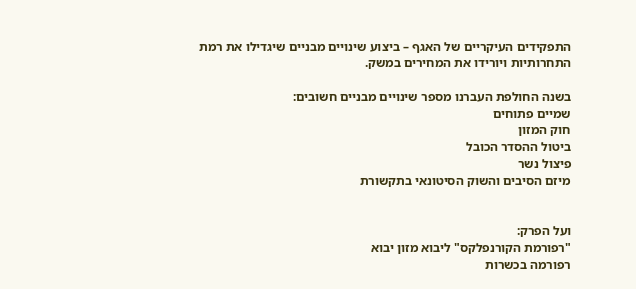התפקידים העיקריים של האגף – ביצוע שינויים מבניים שיגדילו את רמת התחרותיות ויורידו את המחירים במשק.

בשנה החולפת העברנו מספר שינויים מבניים חשובים:
שמיים פתוחים
חוק המזון
ביטול ההסדר הכובל
פיצול נשר
מיזם הסיבים והשוק הסיטונאי בתקשורת


ועל הפרק:
"רפורמת הקורנפלקס" ליבוא מזון יבוא
רפורמה בכשרות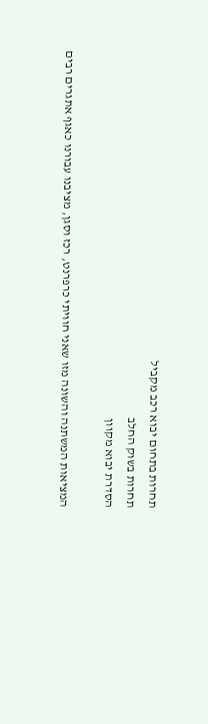תחרות בתחום יבוא רכב מקביל
תחרות בשוק החלב
הסדרת יבוא מקוון

המציאות המשתנה והשונה מזו שאני חוויתי כרפרנט, רכז וסגן, מציבנו עבורנו כאגף אתגרים רבים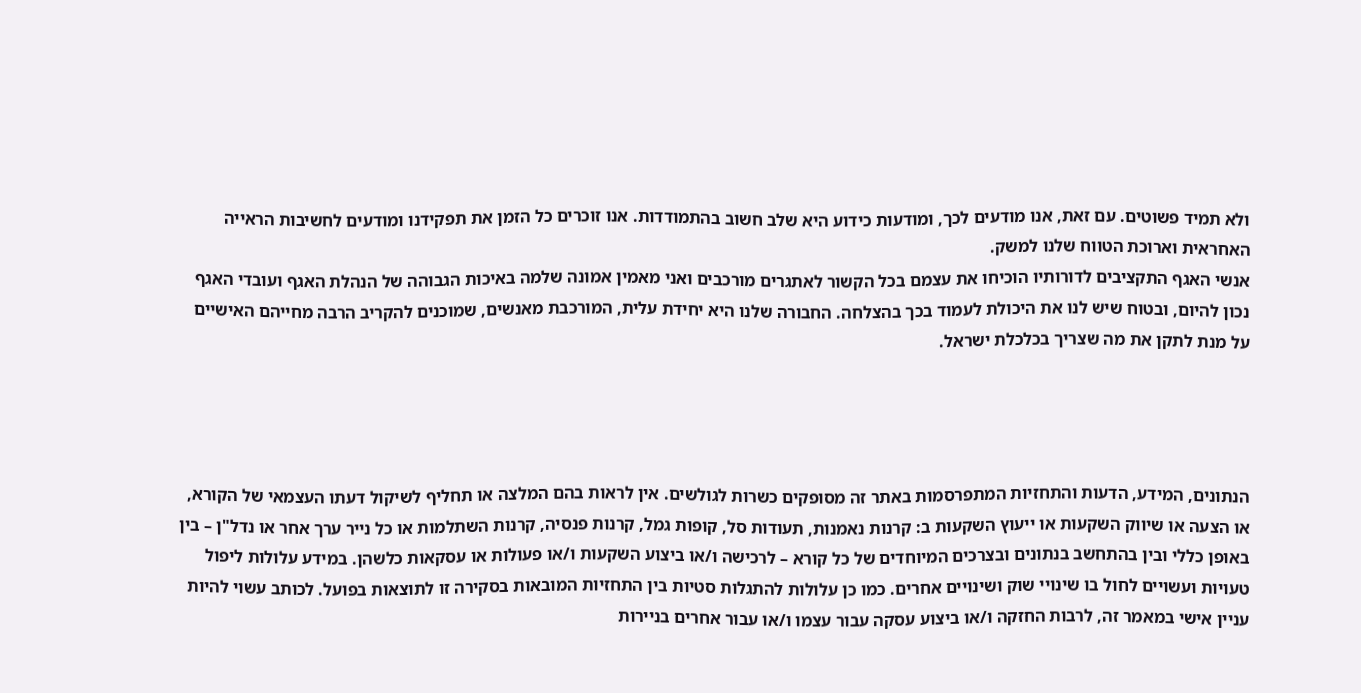ולא תמיד פשוטים. עם זאת, אנו מודעים לכך, ומודעות כידוע היא שלב חשוב בהתמודדות. אנו זוכרים כל הזמן את תפקידנו ומודעים לחשיבות הראייה האחראית וארוכת הטווח שלנו למשק.
אנשי האגף התקציבים לדורותיו הוכיחו את עצמם בכל הקשור לאתגרים מורכבים ואני מאמין אמונה שלמה באיכות הגבוהה של הנהלת האגף ועובדי האגף נכון להיום, ובטוח שיש לנו את היכולת לעמוד בכך בהצלחה. החבורה שלנו היא יחידת עלית, המורכבת מאנשים, שמוכנים להקריב הרבה מחייהם האישיים על מנת לתקן את מה שצריך בכלכלת ישראל.




הנתונים, המידע, הדעות והתחזיות המתפרסמות באתר זה מסופקים כשרות לגולשים. אין לראות בהם המלצה או תחליף לשיקול דעתו העצמאי של הקורא, או הצעה או שיווק השקעות או ייעוץ השקעות ב: קרנות נאמנות, תעודות סל, קופות גמל, קרנות פנסיה, קרנות השתלמות או כל נייר ערך אחר או נדל"ן – בין באופן כללי ובין בהתחשב בנתונים ובצרכים המיוחדים של כל קורא – לרכישה ו/או ביצוע השקעות ו/או פעולות או עסקאות כלשהן. במידע עלולות ליפול טעויות ועשויים לחול בו שינויי שוק ושינויים אחרים. כמו כן עלולות להתגלות סטיות בין התחזיות המובאות בסקירה זו לתוצאות בפועל. לכותב עשוי להיות עניין אישי במאמר זה, לרבות החזקה ו/או ביצוע עסקה עבור עצמו ו/או עבור אחרים בניירות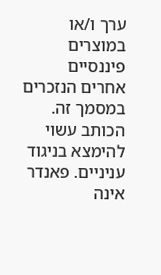ערך ו/או במוצרים פיננסיים אחרים הנזכרים במסמך זה. הכותב עשוי להימצא בניגוד עניניים. פאנדר אינה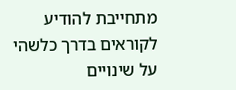מתחייבת להודיע לקוראים בדרך כלשהי על שינויים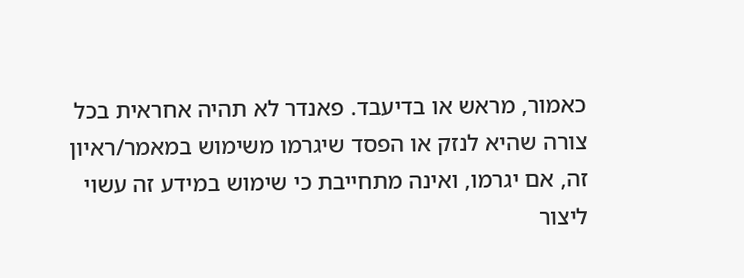כאמור, מראש או בדיעבד. פאנדר לא תהיה אחראית בכל צורה שהיא לנזק או הפסד שיגרמו משימוש במאמר/ראיון זה, אם יגרמו, ואינה מתחייבת כי שימוש במידע זה עשוי ליצור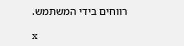רווחים בידי המשתמש.

x